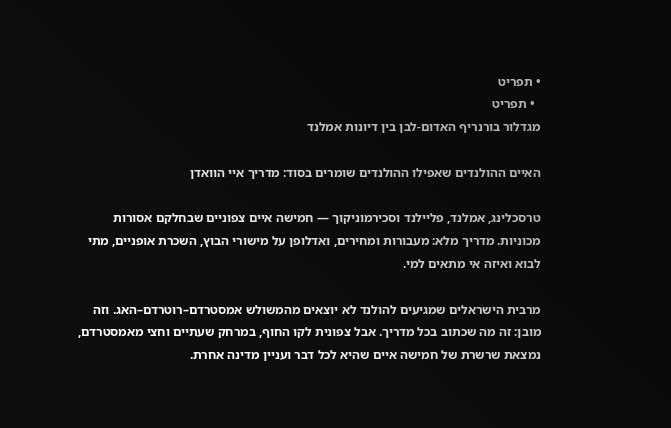• תפריט
  • תפריט
מגדלור בורנריף האדום-לבן בין דיונות אמלנד

האיים ההולנדים שאפילו ההולנדים שומרים בסוד: מדריך איי הוואדן

טרסכלינג, אמלנד, פליילנד וסכירמוניקוך — חמישה איים צפוניים שבחלקם אסורות מכוניות. מדריך מלא: מעבורות ומחירים, ואדלופן על מישורי הבוץ, השכרת אופניים, מתי לבוא ואיזה אי מתאים למי.

מרבית הישראלים שמגיעים להולנד לא יוצאים מהמשולש אמסטרדם–רוטרדם–האג. וזה מובן: זה מה שכתוב בכל מדריך. אבל צפונית לקו החוף, במרחק שעתיים וחצי מאמסטרדם, נמצאת שרשרת של חמישה איים שהיא לכל דבר ועניין מדינה אחרת.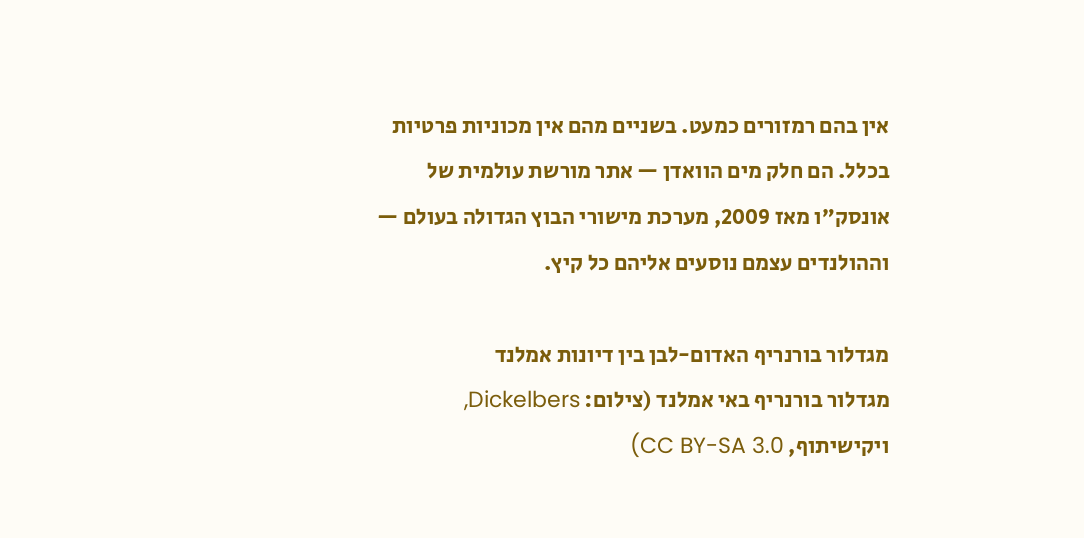אין בהם רמזורים כמעט. בשניים מהם אין מכוניות פרטיות בכלל. הם חלק מים הוואדן — אתר מורשת עולמית של אונסק”ו מאז 2009, מערכת מישורי הבוץ הגדולה בעולם — וההולנדים עצמם נוסעים אליהם כל קיץ.

מגדלור בורנריף האדום-לבן בין דיונות אמלנד
מגדלור בורנריף באי אמלנד (צילום: Dickelbers, ויקישיתוף, CC BY-SA 3.0)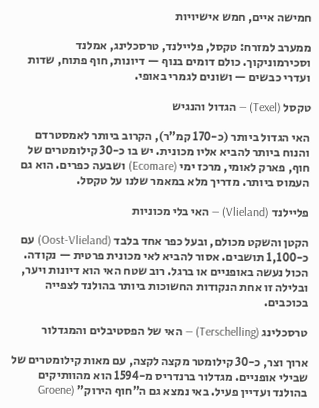חמישה איים, חמש אישיויות

ממערב למזרח: טקסל, פליילנד, טרסכלינג, אמלנד וסכירמוניקוך. כולם דומים בנוף — דיונות, חוף פתוח, שדות ועדרי כבשים — ושונים לגמרי באופי.

טקסל (Texel) — הגדול והנגיש

האי הגדול ביותר (כ-170 קמ”ר), הקרוב ביותר לאמסטרדם והנוח ביותר להביא אליו מכונית. יש בו כ-30 קילומטרים של חוף, פארק לאומי, מרכז ימי (Ecomare) ושבעה כפרים. הוא גם העמוס ביותר. מדריך מלא במאמר שלנו על טקסל.

פליילנד (Vlieland) — האי בלי מכוניות

הקטן והשקט מכולם, ובעל כפר אחד בלבד (Oost-Vlieland) עם כ-1,100 תושבים. אסור להביא לאי מכונית פרטית — נקודה. הכול נעשה באופניים או ברגל. רוב שטח האי הוא דיונות ויער, ובלילה זו אחת הנקודות החשוכות ביותר בהולנד לצפייה בכוכבים.

טרסכלינג (Terschelling) — האי של הפסטיבלים והמגדלור

ארוך וצר, כ-30 קילומטר מקצה לקצה, עם מאות קילומטרים של שבילי אופניים. מגדלור ברנדריס מ-1594 הוא מהוותיקים בהולנד ועדיין פעיל. באי נמצא גם ה”חוף הירוק” (Groene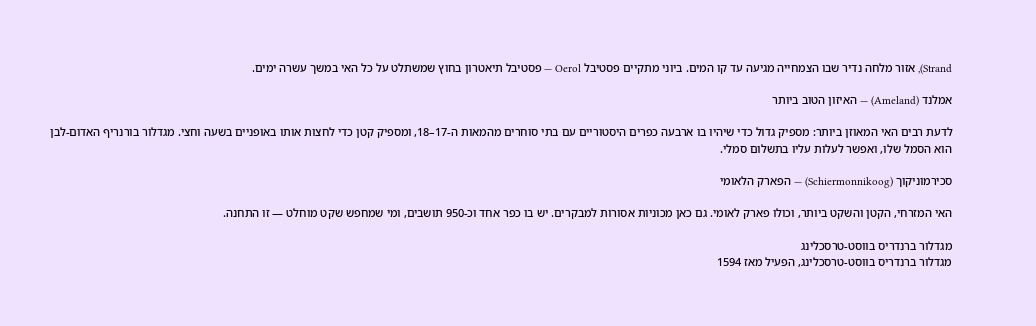Strand), אזור מלחה נדיר שבו הצמחייה מגיעה עד קו המים. ביוני מתקיים פסטיבל Oerol — פסטיבל תיאטרון בחוץ שמשתלט על כל האי במשך עשרה ימים.

אמלנד (Ameland) — האיזון הטוב ביותר

לדעת רבים האי המאוזן ביותר: מספיק גדול כדי שיהיו בו ארבעה כפרים היסטוריים עם בתי סוחרים מהמאות ה-17–18, ומספיק קטן כדי לחצות אותו באופניים בשעה וחצי. מגדלור בורנריף האדום-לבן הוא הסמל שלו, ואפשר לעלות עליו בתשלום סמלי.

סכירמוניקוך (Schiermonnikoog) — הפארק הלאומי

האי המזרחי, הקטן והשקט ביותר, וכולו פארק לאומי. גם כאן מכוניות אסורות למבקרים. יש בו כפר אחד וכ-950 תושבים, ומי שמחפש שקט מוחלט — זו התחנה.

מגדלור ברנדריס בווסט-טרסכלינג
מגדלור ברנדריס בווסט-טרסכלינג, הפעיל מאז 1594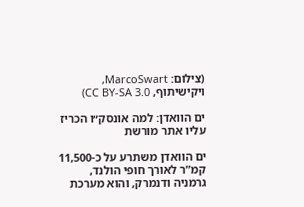(צילום: MarcoSwart, ויקישיתוף, CC BY-SA 3.0)

ים הוואדן: למה אונסק״ו הכריז עליו אתר מורשת

ים הוואדן משתרע על כ-11,500 קמ”ר לאורך חופי הולנד, גרמניה ודנמרק, והוא מערכת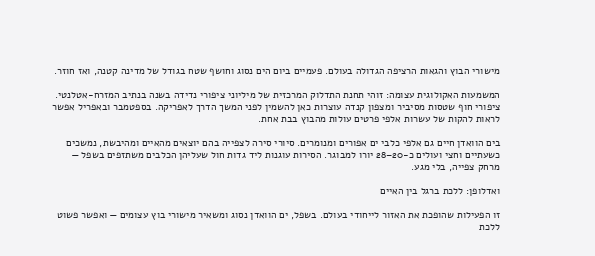מישורי הבוץ והגאות הרציפה הגדולה בעולם. פעמיים ביום הים נסוג וחושף שטח בגודל של מדינה קטנה, ואז חוזר.

המשמעות האקולוגית עצומה: זוהי תחנת התדלוק המרכזית של מיליוני ציפורי נדידה בשנה בנתיב המזרח-אטלנטי. ציפורי חוף שטסות מסיביר ומצפון קנדה עוצרות כאן להשמין לפני המשך הדרך לאפריקה. בספטמבר ובאפריל אפשר לראות להקות של עשרות אלפי פרטים עולות מהבוץ בבת אחת.

בים הוואדן חיים גם אלפי כלבי ים אפורים ומנומרים. סיורי סירה לצפייה בהם יוצאים מהאיים ומהיבשת, נמשכים כשעתיים וחצי ועולים כ-20–28 יורו למבוגר. הסירות עוגנות ליד גדות חול שעליהן הכלבים משתזפים בשפל — מרחק צפייה, בלי מגע.

ואדלופן: ללכת ברגל בין האיים

זו הפעילות שהופכת את האזור לייחודי בעולם. בשפל, ים הוואדן נסוג ומשאיר מישורי בוץ עצומים — ואפשר פשוט ללכת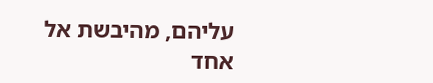עליהם, מהיבשת אל אחד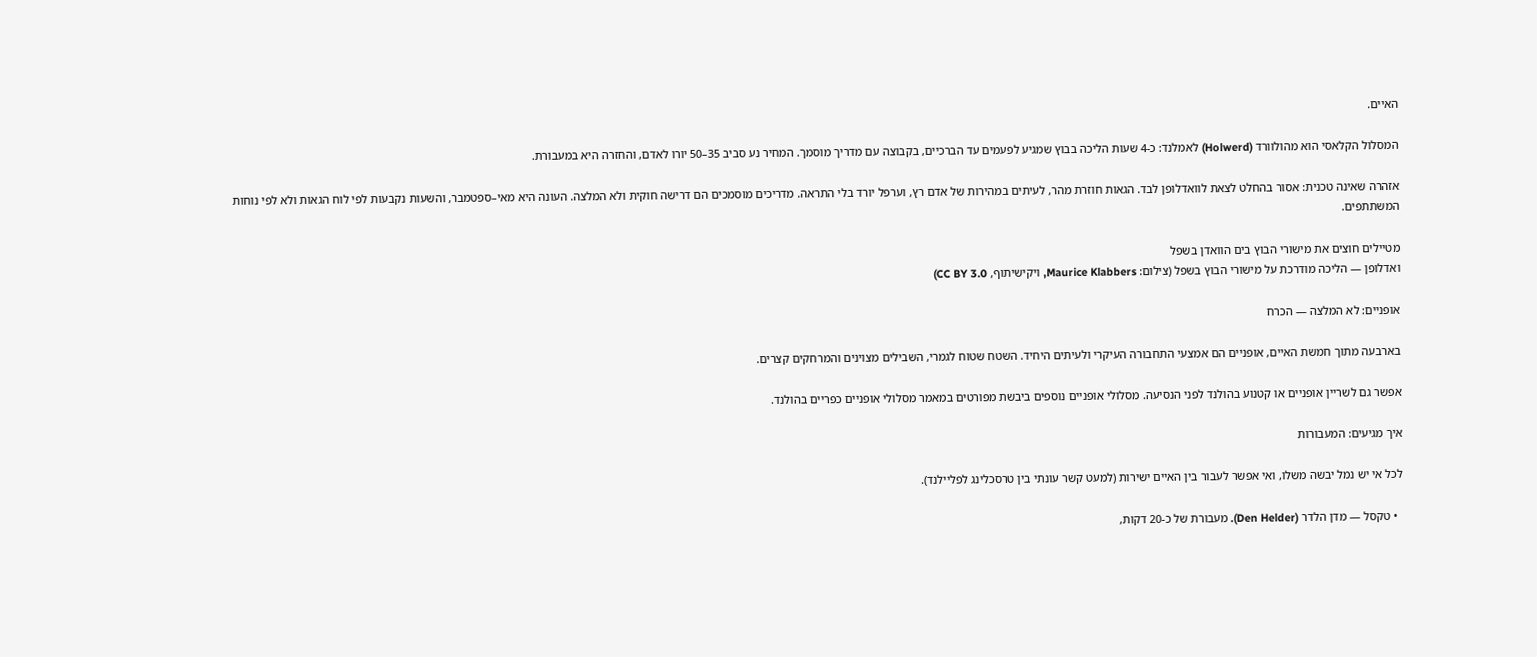האיים.

המסלול הקלאסי הוא מהולוורד (Holwerd) לאמלנד: כ-4 שעות הליכה בבוץ שמגיע לפעמים עד הברכיים, בקבוצה עם מדריך מוסמך. המחיר נע סביב 35–50 יורו לאדם, והחזרה היא במעבורת.

אזהרה שאינה טכנית: אסור בהחלט לצאת לוואדלופן לבד. הגאות חוזרת מהר, לעיתים במהירות של אדם רץ, וערפל יורד בלי התראה. מדריכים מוסמכים הם דרישה חוקית ולא המלצה. העונה היא מאי–ספטמבר, והשעות נקבעות לפי לוח הגאות ולא לפי נוחות המשתתפים.

מטיילים חוצים את מישורי הבוץ בים הוואדן בשפל
ואדלופן — הליכה מודרכת על מישורי הבוץ בשפל (צילום: Maurice Klabbers, ויקישיתוף, CC BY 3.0)

אופניים: לא המלצה — הכרח

בארבעה מתוך חמשת האיים, אופניים הם אמצעי התחבורה העיקרי ולעיתים היחיד. השטח שטוח לגמרי, השבילים מצוינים והמרחקים קצרים.

אפשר גם לשריין אופניים או קטנוע בהולנד לפני הנסיעה. מסלולי אופניים נוספים ביבשת מפורטים במאמר מסלולי אופניים כפריים בהולנד.

איך מגיעים: המעבורות

לכל אי יש נמל יבשה משלו, ואי אפשר לעבור בין האיים ישירות (למעט קשר עונתי בין טרסכלינג לפליילנד).

  • טקסל — מדן הלדר (Den Helder). מעבורת של כ-20 דקות,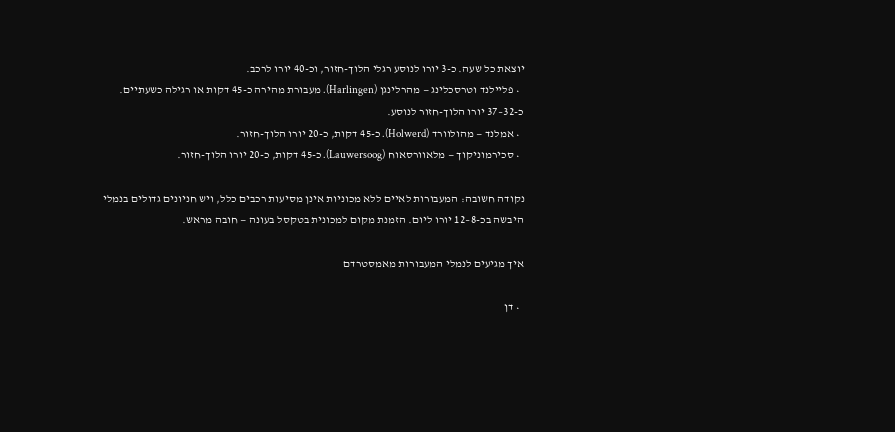יוצאת כל שעה. כ-3 יורו לנוסע רגלי הלוך-חזור, וכ-40 יורו לרכב.
  • פליילנד וטרסכלינג — מהרלינגן (Harlingen). מעבורת מהירה כ-45 דקות או רגילה כשעתיים. כ-32–37 יורו הלוך-חזור לנוסע.
  • אמלנד — מהולוורד (Holwerd). כ-45 דקות, כ-20 יורו הלוך-חזור.
  • סכירמוניקוך — מלאוורסאוח (Lauwersoog). כ-45 דקות, כ-20 יורו הלוך-חזור.

נקודה חשובה: המעבורות לאיים ללא מכוניות אינן מסיעות רכבים כלל, ויש חניונים גדולים בנמלי היבשה בכ-8–12 יורו ליום. הזמנת מקום למכונית בטקסל בעונה — חובה מראש.

איך מגיעים לנמלי המעבורות מאמסטרדם

  • דן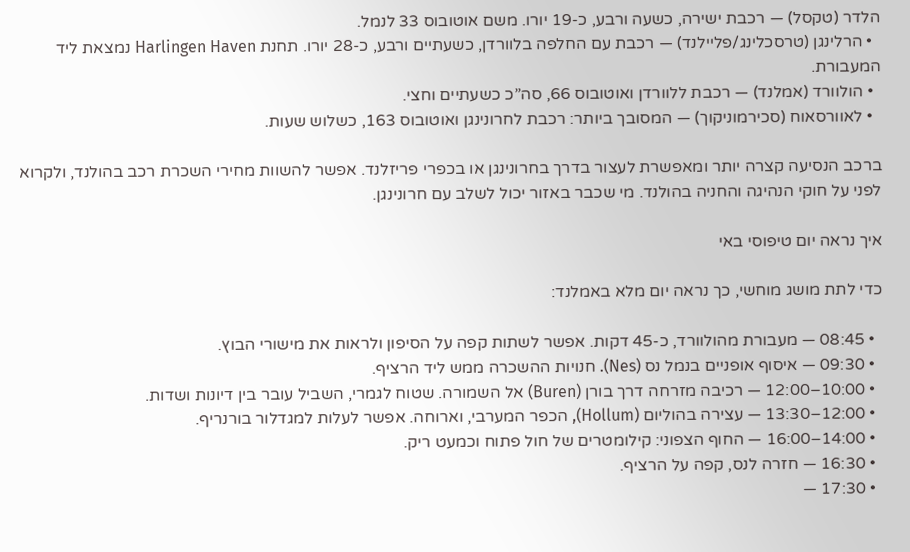הלדר (טקסל) — רכבת ישירה, כשעה ורבע, כ-19 יורו. משם אוטובוס 33 לנמל.
  • הרלינגן (טרסכלינג/פליילנד) — רכבת עם החלפה בלוורדן, כשעתיים ורבע, כ-28 יורו. תחנת Harlingen Haven נמצאת ליד המעבורת.
  • הולוורד (אמלנד) — רכבת ללוורדן ואוטובוס 66, סה”כ כשעתיים וחצי.
  • לאוורסאוח (סכירמוניקוך) — המסובך ביותר: רכבת לחרונינגן ואוטובוס 163, כשלוש שעות.

ברכב הנסיעה קצרה יותר ומאפשרת לעצור בדרך בחרונינגן או בכפרי פריזלנד. אפשר להשוות מחירי השכרת רכב בהולנד, ולקרוא לפני על חוקי הנהיגה והחניה בהולנד. מי שכבר באזור יכול לשלב עם חרונינגן.

איך נראה יום טיפוסי באי

כדי לתת מושג מוחשי, כך נראה יום מלא באמלנד:

  • 08:45 — מעבורת מהולוורד, כ-45 דקות. אפשר לשתות קפה על הסיפון ולראות את מישורי הבוץ.
  • 09:30 — איסוף אופניים בנמל נס (Nes). חנויות ההשכרה ממש ליד הרציף.
  • 10:00–12:00 — רכיבה מזרחה דרך בורן (Buren) אל השמורה. שטוח לגמרי, השביל עובר בין דיונות ושדות.
  • 12:00–13:30 — עצירה בהוליום (Hollum), הכפר המערבי, וארוחה. אפשר לעלות למגדלור בורנריף.
  • 14:00–16:00 — החוף הצפוני: קילומטרים של חול פתוח וכמעט ריק.
  • 16:30 — חזרה לנס, קפה על הרציף.
  • 17:30 —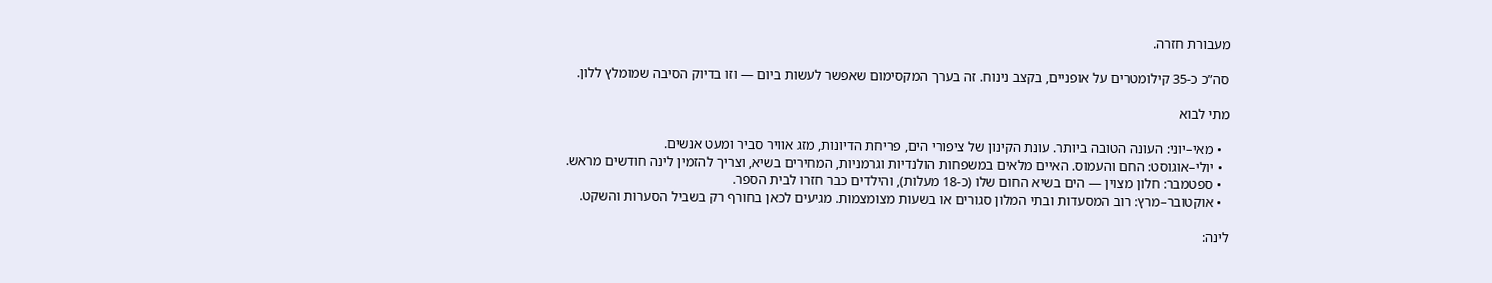מעבורת חזרה.

סה”כ כ-35 קילומטרים על אופניים, בקצב נינוח. זה בערך המקסימום שאפשר לעשות ביום — וזו בדיוק הסיבה שמומלץ ללון.

מתי לבוא

  • מאי–יוני: העונה הטובה ביותר. עונת הקינון של ציפורי הים, פריחת הדיונות, מזג אוויר סביר ומעט אנשים.
  • יולי–אוגוסט: החם והעמוס. האיים מלאים במשפחות הולנדיות וגרמניות, המחירים בשיא, וצריך להזמין לינה חודשים מראש.
  • ספטמבר: חלון מצוין — הים בשיא החום שלו (כ-18 מעלות), והילדים כבר חזרו לבית הספר.
  • אוקטובר–מרץ: רוב המסעדות ובתי המלון סגורים או בשעות מצומצמות. מגיעים לכאן בחורף רק בשביל הסערות והשקט.

לינה: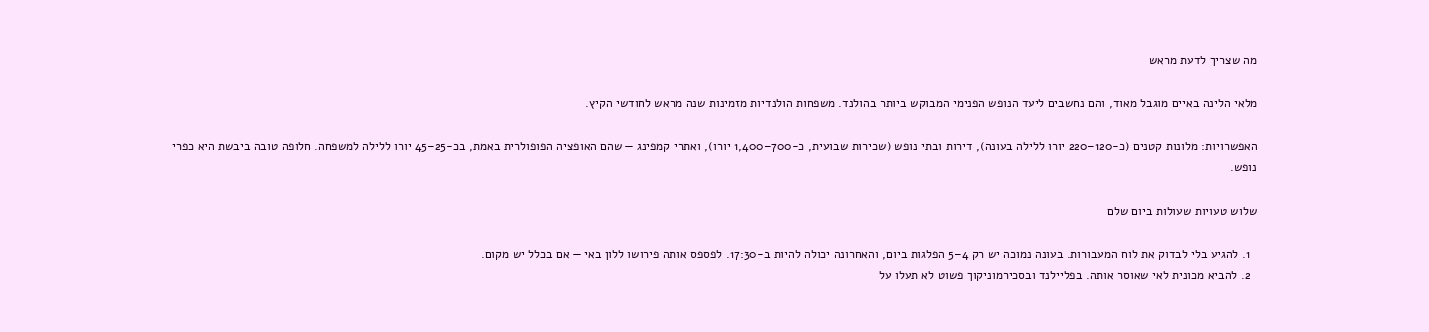מה שצריך לדעת מראש

מלאי הלינה באיים מוגבל מאוד, והם נחשבים ליעד הנופש הפנימי המבוקש ביותר בהולנד. משפחות הולנדיות מזמינות שנה מראש לחודשי הקיץ.

האפשרויות: מלונות קטנים (כ-120–220 יורו ללילה בעונה), דירות ובתי נופש (שכירות שבועית, כ-700–1,400 יורו), ואתרי קמפינג — שהם האופציה הפופולרית באמת, בכ-25–45 יורו ללילה למשפחה. חלופה טובה ביבשת היא כפרי נופש.

שלוש טעויות שעולות ביום שלם

  1. להגיע בלי לבדוק את לוח המעבורות. בעונה נמוכה יש רק 4–5 הפלגות ביום, והאחרונה יכולה להיות ב-17:30. לפספס אותה פירושו ללון באי — אם בכלל יש מקום.
  2. להביא מכונית לאי שאוסר אותה. בפליילנד ובסכירמוניקוך פשוט לא תעלו על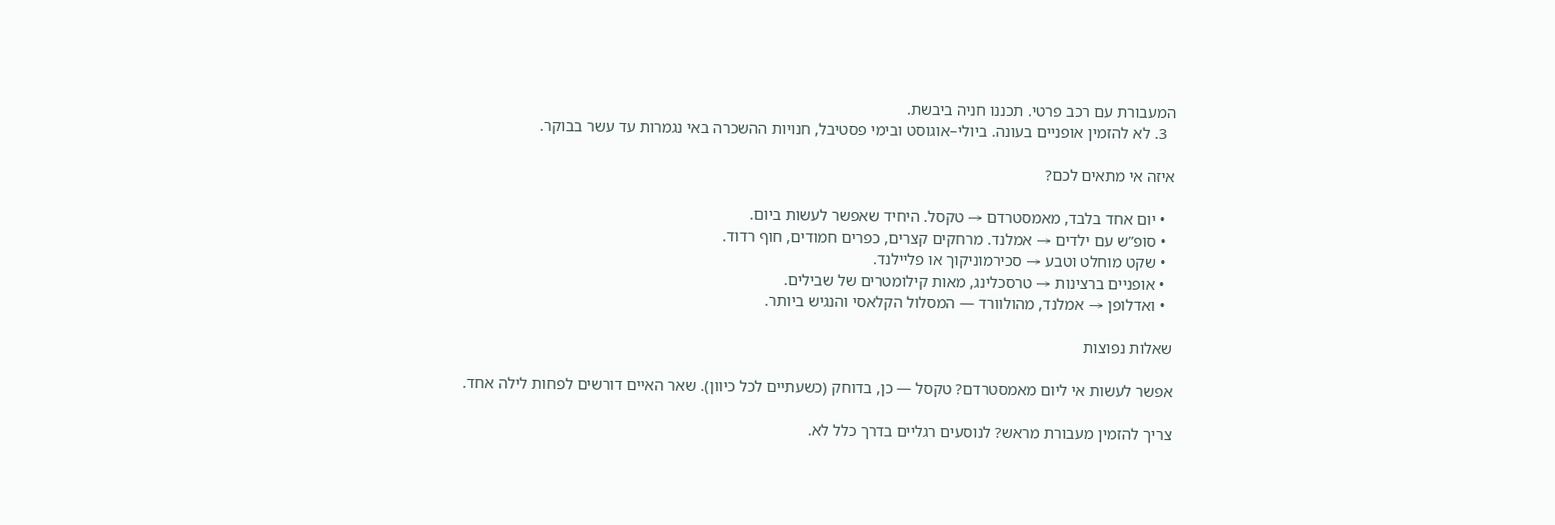המעבורת עם רכב פרטי. תכננו חניה ביבשת.
  3. לא להזמין אופניים בעונה. ביולי–אוגוסט ובימי פסטיבל, חנויות ההשכרה באי נגמרות עד עשר בבוקר.

איזה אי מתאים לכם?

  • יום אחד בלבד, מאמסטרדם → טקסל. היחיד שאפשר לעשות ביום.
  • סופ”ש עם ילדים → אמלנד. מרחקים קצרים, כפרים חמודים, חוף רדוד.
  • שקט מוחלט וטבע → סכירמוניקוך או פליילנד.
  • אופניים ברצינות → טרסכלינג, מאות קילומטרים של שבילים.
  • ואדלופן → אמלנד, מהולוורד — המסלול הקלאסי והנגיש ביותר.

שאלות נפוצות

אפשר לעשות אי ליום מאמסטרדם? טקסל — כן, בדוחק (כשעתיים לכל כיוון). שאר האיים דורשים לפחות לילה אחד.

צריך להזמין מעבורת מראש? לנוסעים רגליים בדרך כלל לא.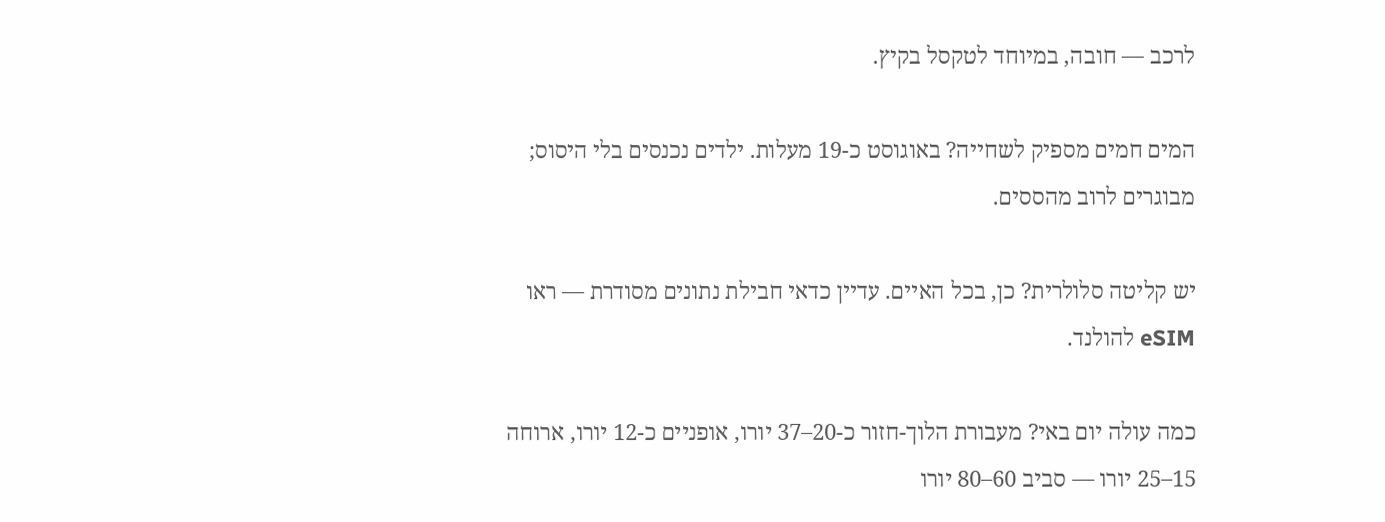לרכב — חובה, במיוחד לטקסל בקיץ.

המים חמים מספיק לשחייה? באוגוסט כ-19 מעלות. ילדים נכנסים בלי היסוס; מבוגרים לרוב מהססים.

יש קליטה סלולרית? כן, בכל האיים. עדיין כדאי חבילת נתונים מסודרת — ראו eSIM להולנד.

כמה עולה יום באי? מעבורת הלוך-חזור כ-20–37 יורו, אופניים כ-12 יורו, ארוחה 15–25 יורו — סביב 60–80 יורו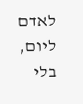לאדם ליום, בלי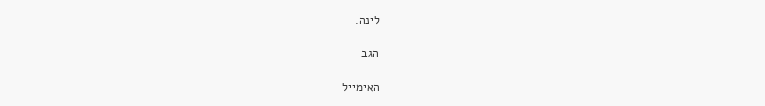לינה.

הגב

האימייל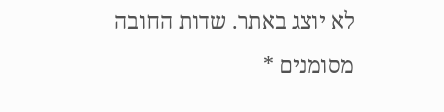לא יוצג באתר. שדות החובה מסומנים *